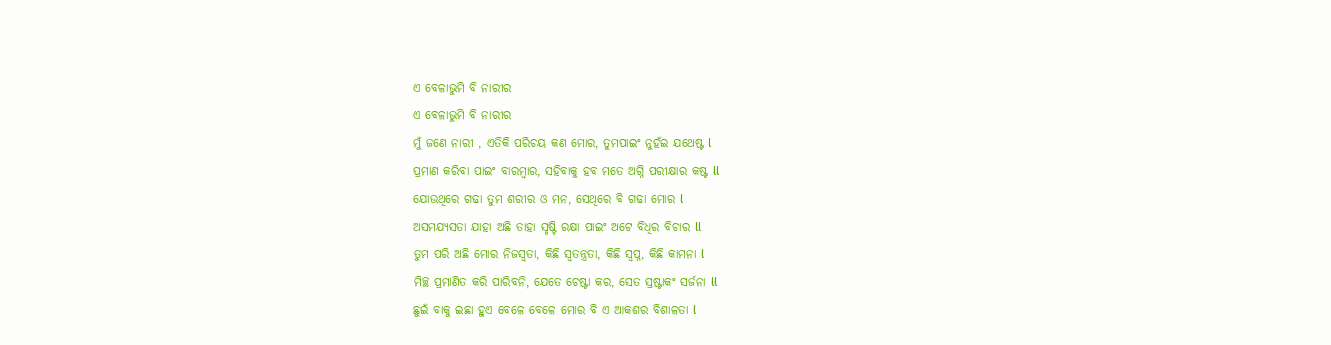ଏ ବେଳାଭୁମି ବି ନାରୀର
ଏ ବେଳାଭୁମି ବି ନାରୀର
ମୁଁ ଜଣେ ନାରୀ , ଏତିକି ପରିଚୟ କଣ ମୋର, ତୁମପାଇଂ ନୁହଁଇ ଯଥେଷ୍ଟ l
ପ୍ରମାଣ କରିବା ପାଇଂ ବାରମ୍ବାର, ସହିବାକୁ ହବ ମତେ ଅଗ୍ନି ପରୀକ୍ଷାର କଷ୍ଟ ll
ଯୋଉଥିରେ ଗଢା ତୁମ ଶରୀର ଓ ମନ, ସେଥିରେ ବି ଗଢା ମୋର l
ଅସମଯ୍ୟସତା ଯାହା ଅଛି ତାହା ସୃଷ୍ଟି ରକ୍ଷା ପାଇଂ ଅଟେ ବିଧିର ବିଚାର ll
ତୁମ ପରି ଅଛି ମୋର ନିଜସ୍ବତା, କିଛି ସ୍ବତନ୍ତ୍ରତା, କିଛି ସ୍ବପ୍ନ, କିଛି କାମନା l
ମିଚ୍ଛ ପ୍ରମାଣିତ କରି ପାରିବନି, ଯେତେ ଚେଷ୍ଟା କର, ସେତ ସ୍ରଷ୍ଟାକଂ ସର୍ଜନା ll
ଛୁଇଁ ବାକୁ ଇଛା ହୁଏ ବେଳେ ବେଳେ ମୋର ବି ଏ ଆକଶର ବିଶାଳତା l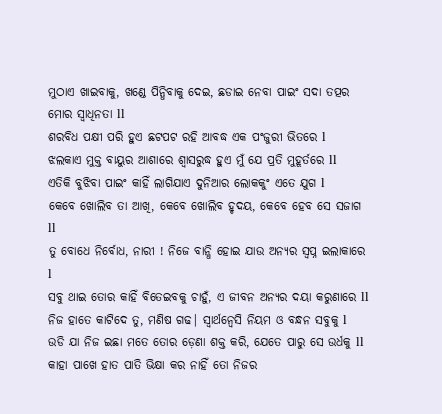ମୁଠାଏ ଖାଇବାକୁ, ଖଣ୍ଡେ ପିନ୍ଧିବାକୁ ଦେଇ, ଛଡାଇ ନେବା ପାଇଂ ସଦା ତତ୍ପର ମୋର ସ୍ବାଧିନତା ll
ଶରବିଧ ପକ୍ଷୀ ପରି ହୁଏ ଛଟପଟ ରହି ଆବଦ୍ଧ ଏକ ପଂଜୁରୀ ଭିତରେ l
ଝଲକାଏ ମୁକ୍ତ ବାୟୁର ଆଶାରେ ଶ୍ବାସରୁଦ୍ଧ ହୁଏ ମୁଁ ଯେ ପ୍ରତି ମୁହୂର୍ତରେ ll
ଏତିକି ବୁଝିବା ପାଇଂ କାହିଁ ଲାଗିଯାଏ ଦୁନିଆର ଲୋକକୁଂ ଏତେ ଯୁଗ l
କେବେ ଖୋଲିବ ତା ଆଖି, କେବେ ଖୋଲିବ ହୃଦୟ, କେବେ ହେବ ସେ ସଜାଗ ll
ତୁ ବୋଧେ ନିର୍ବୋଧ, ନାରୀ ! ନିଜେ ବାନ୍ଧି ହୋଇ ଯାଉ ଅନ୍ୟର ସ୍ବପ୍ନ ଇଲାକାରେ l
ସବୁ ଥାଇ ତୋର କାହିଁ ବିତେଇବକୁ ଚାହୁଁ, ଏ ଜୀବନ ଅନ୍ୟର ଦୟା କରୁଣାରେ ll
ନିଜ ହାତେ କାଟିଦେ ତୁ, ମଣିଷ ଗଢ| ସ୍ବାର୍ଥନ୍ବେସି ନିୟମ ଓ ବନ୍ଧନ ସବୁକୁ l
ଉଡି ଯା ନିଜ ଇଛା ମତେ ତୋର ଡ଼େଣା ଶକ୍ତ କରି, ଯେତେ ପାରୁ ସେ ଉର୍ଧକୁ ll
କାହା ପାଖେ ହାତ ପାତି ଭିକ୍ଷା କର ନାହିଁ ତୋ ନିଜର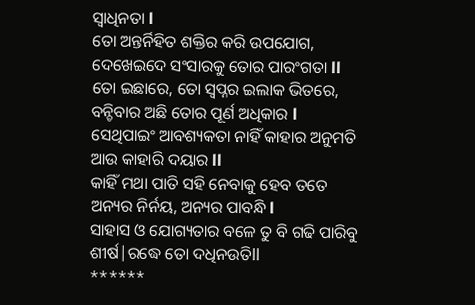ସ୍ବାଧିନତା l
ତୋ ଅନ୍ତର୍ନିହିତ ଶକ୍ତିର କରି ଉପଯୋଗ, ଦେଖେଇଦେ ସଂସାରକୁ ତୋର ପାରଂଗତା ll
ତୋ ଇଛାରେ, ତୋ ସ୍ବପ୍ନର ଇଲାକ ଭିତରେ, ବନ୍ଚିବାର ଅଛି ତୋର ପୂର୍ଣ ଅଧିକାର l
ସେଥିପାଇଂ ଆବଶ୍ୟକତା ନାହିଁ କାହାର ଅନୁମତି ଆଉ କାହାରି ଦୟାର ll
କାହିଁ ମଥା ପାତି ସହି ନେବାକୁ ହେବ ତତେ ଅନ୍ୟର ନିର୍ନୟ, ଅନ୍ୟର ପାବନ୍ଧି l
ସାହାସ ଓ ଯୋଗ୍ୟତାର ବଳେ ତୁ ବି ଗଢି ପାରିବୁ ଶୀର୍ଷ|ରଦ୍ଧେ ତୋ ଦଧିନଉତିll
******